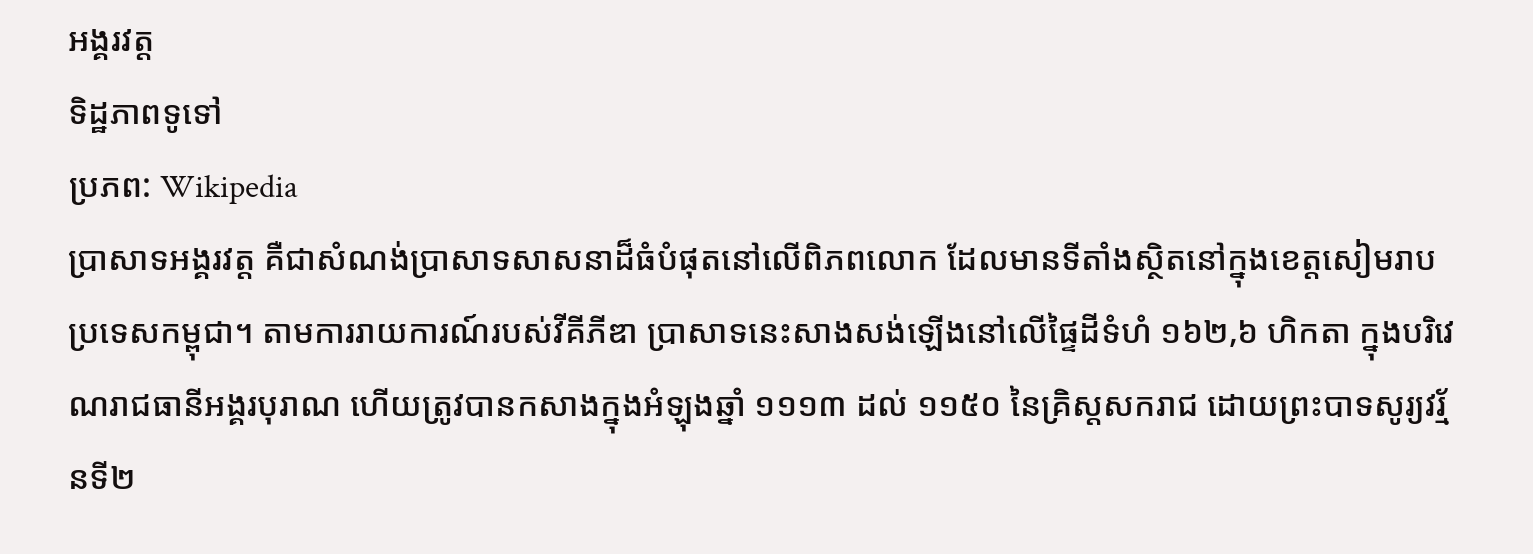អង្គរវត្ត
ទិដ្ឋភាពទូទៅ
ប្រភព: Wikipedia
ប្រាសាទអង្គរវត្ត គឺជាសំណង់ប្រាសាទសាសនាដ៏ធំបំផុតនៅលើពិភពលោក ដែលមានទីតាំងស្ថិតនៅក្នុងខេត្តសៀមរាប ប្រទេសកម្ពុជា។ តាមការរាយការណ៍របស់វីគីភីឌា ប្រាសាទនេះសាងសង់ឡើងនៅលើផ្ទៃដីទំហំ ១៦២,៦ ហិកតា ក្នុងបរិវេណរាជធានីអង្គរបុរាណ ហើយត្រូវបានកសាងក្នុងអំឡុងឆ្នាំ ១១១៣ ដល់ ១១៥០ នៃគ្រិស្តសករាជ ដោយព្រះបាទសូរ្យវរ្ម័នទី២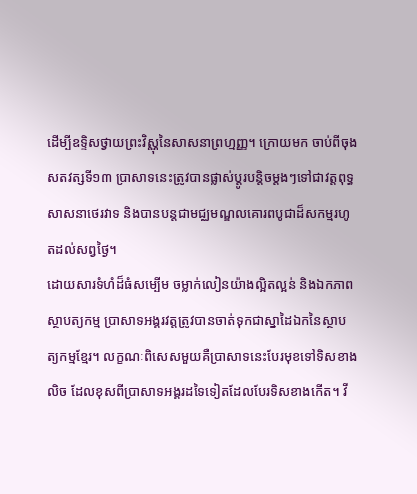ដើម្បីឧទ្ទិសថ្វាយព្រះវិស្ណុនៃសាសនាព្រហ្មញ្ញ។ ក្រោយមក ចាប់ពីចុងសតវត្សទី១៣ ប្រាសាទនេះត្រូវបានផ្លាស់ប្ដូរបន្តិចម្តងៗទៅជាវត្តពុទ្ធសាសនាថេរវាទ និងបានបន្តជាមជ្ឈមណ្ឌលគោរពបូជាដ៏សកម្មរហូតដល់សព្វថ្ងៃ។
ដោយសារទំហំដ៏ធំសម្បើម ចម្លាក់លៀនយ៉ាងល្អិតល្អន់ និងឯកភាពស្ថាបត្យកម្ម ប្រាសាទអង្គរវត្តត្រូវបានចាត់ទុកជាស្នាដៃឯកនៃស្ថាបត្យកម្មខ្មែរ។ លក្ខណៈពិសេសមួយគឺប្រាសាទនេះបែរមុខទៅទិសខាងលិច ដែលខុសពីប្រាសាទអង្គរដទៃទៀតដែលបែរទិសខាងកើត។ វី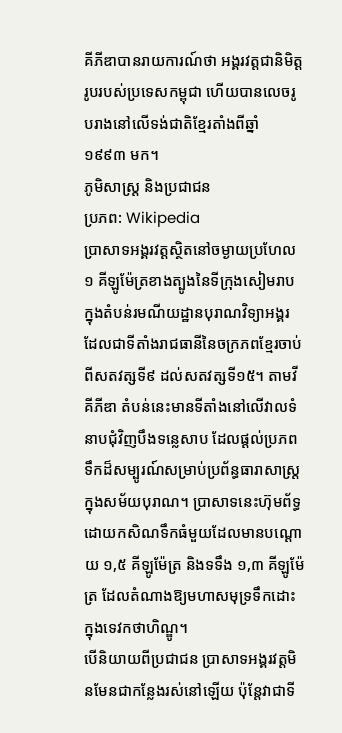គីភីឌាបានរាយការណ៍ថា អង្គរវត្តជានិមិត្តរូបរបស់ប្រទេសកម្ពុជា ហើយបានលេចរូបរាងនៅលើទង់ជាតិខ្មែរតាំងពីឆ្នាំ ១៩៩៣ មក។
ភូមិសាស្ត្រ និងប្រជាជន
ប្រភព: Wikipedia
ប្រាសាទអង្គរវត្តស្ថិតនៅចម្ងាយប្រហែល ១ គីឡូម៉ែត្រខាងត្បូងនៃទីក្រុងសៀមរាប ក្នុងតំបន់រមណីយដ្ឋានបុរាណវិទ្យាអង្គរ ដែលជាទីតាំងរាជធានីនៃចក្រភពខ្មែរចាប់ពីសតវត្សទី៩ ដល់សតវត្សទី១៥។ តាមវីគីភីឌា តំបន់នេះមានទីតាំងនៅលើវាលទំនាបជុំវិញបឹងទន្លេសាប ដែលផ្ដល់ប្រភពទឹកដ៏សម្បូរណ៍សម្រាប់ប្រព័ន្ធធារាសាស្ត្រក្នុងសម័យបុរាណ។ ប្រាសាទនេះហ៊ុមព័ទ្ធដោយកសិណទឹកធំមួយដែលមានបណ្ដោយ ១,៥ គីឡូម៉ែត្រ និងទទឹង ១,៣ គីឡូម៉ែត្រ ដែលតំណាងឱ្យមហាសមុទ្រទឹកដោះក្នុងទេវកថាហិណ្ឌូ។
បើនិយាយពីប្រជាជន ប្រាសាទអង្គរវត្តមិនមែនជាកន្លែងរស់នៅឡើយ ប៉ុន្តែវាជាទី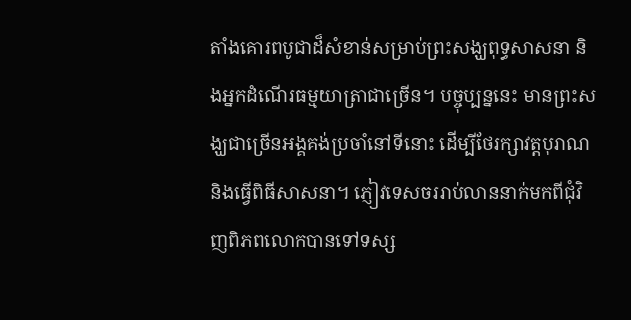តាំងគោរពបូជាដ៏សំខាន់សម្រាប់ព្រះសង្ឃពុទ្ធសាសនា និងអ្នកដំណើរធម្មយាត្រាជាច្រើន។ បច្ចុប្បន្ននេះ មានព្រះសង្ឃជាច្រើនអង្គគង់ប្រចាំនៅទីនោះ ដើម្បីថែរក្សាវត្តបុរាណ និងធ្វើពិធីសាសនា។ ភ្ញៀវទេសចររាប់លាននាក់មកពីជុំវិញពិភពលោកបានទៅទស្ស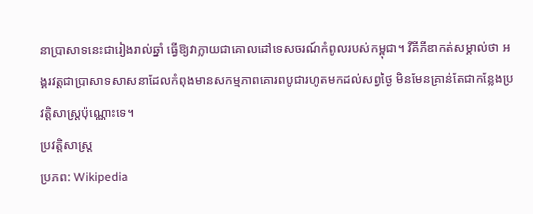នាប្រាសាទនេះជារៀងរាល់ឆ្នាំ ធ្វើឱ្យវាក្លាយជាគោលដៅទេសចរណ៍កំពូលរបស់កម្ពុជា។ វីគីភីឌាកត់សម្គាល់ថា អង្គរវត្តជាប្រាសាទសាសនាដែលកំពុងមានសកម្មភាពគោរពបូជារហូតមកដល់សព្វថ្ងៃ មិនមែនគ្រាន់តែជាកន្លែងប្រវត្តិសាស្ត្រប៉ុណ្ណោះទេ។
ប្រវត្តិសាស្ត្រ
ប្រភព: Wikipedia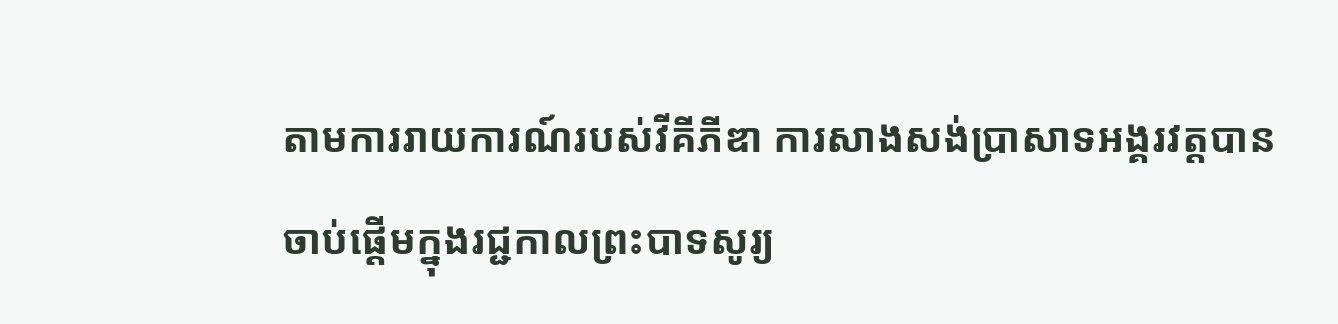តាមការរាយការណ៍របស់វីគីភីឌា ការសាងសង់ប្រាសាទអង្គរវត្តបានចាប់ផ្ដើមក្នុងរជ្ជកាលព្រះបាទសូរ្យ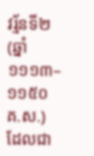វរ្ម័នទី២ (ឆ្នាំ ១១១៣–១១៥០ គ.ស.) ដែលជា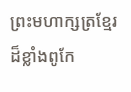ព្រះមហាក្សត្រខ្មែរដ៏ខ្លាំងពូកែ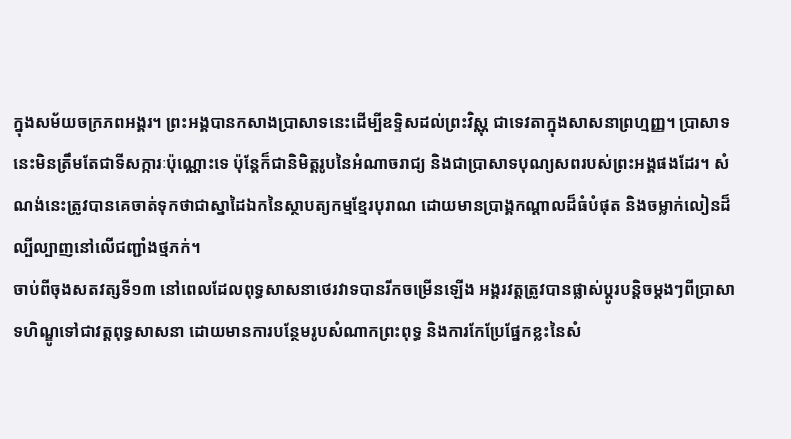ក្នុងសម័យចក្រភពអង្គរ។ ព្រះអង្គបានកសាងប្រាសាទនេះដើម្បីឧទ្ទិសដល់ព្រះវិស្ណុ ជាទេវតាក្នុងសាសនាព្រហ្មញ្ញ។ ប្រាសាទនេះមិនត្រឹមតែជាទីសក្ការៈប៉ុណ្ណោះទេ ប៉ុន្តែក៏ជានិមិត្តរូបនៃអំណាចរាជ្យ និងជាប្រាសាទបុណ្យសពរបស់ព្រះអង្គផងដែរ។ សំណង់នេះត្រូវបានគេចាត់ទុកថាជាស្នាដៃឯកនៃស្ថាបត្យកម្មខ្មែរបុរាណ ដោយមានប្រាង្គកណ្ដាលដ៏ធំបំផុត និងចម្លាក់លៀនដ៏ល្បីល្បាញនៅលើជញ្ជាំងថ្មភក់។
ចាប់ពីចុងសតវត្សទី១៣ នៅពេលដែលពុទ្ធសាសនាថេរវាទបានរីកចម្រើនឡើង អង្គរវត្តត្រូវបានផ្លាស់ប្ដូរបន្តិចម្តងៗពីប្រាសាទហិណ្ឌូទៅជាវត្តពុទ្ធសាសនា ដោយមានការបន្ថែមរូបសំណាកព្រះពុទ្ធ និងការកែប្រែផ្នែកខ្លះនៃសំ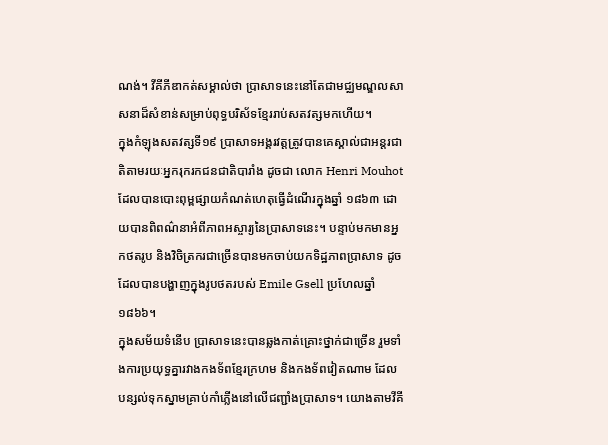ណង់។ វីគីភីឌាកត់សម្គាល់ថា ប្រាសាទនេះនៅតែជាមជ្ឈមណ្ឌលសាសនាដ៏សំខាន់សម្រាប់ពុទ្ធបរិស័ទខ្មែររាប់សតវត្សមកហើយ។
ក្នុងកំឡុងសតវត្សទី១៩ ប្រាសាទអង្គរវត្តត្រូវបានគេស្គាល់ជាអន្តរជាតិតាមរយៈអ្នករុករកជនជាតិបារាំង ដូចជា លោក Henri Mouhot ដែលបានបោះពុម្ពផ្សាយកំណត់ហេតុធ្វើដំណើរក្នុងឆ្នាំ ១៨៦៣ ដោយបានពិពណ៌នាអំពីភាពអស្ចារ្យនៃប្រាសាទនេះ។ បន្ទាប់មកមានអ្នកថតរូប និងវិចិត្រករជាច្រើនបានមកចាប់យកទិដ្ឋភាពប្រាសាទ ដូចដែលបានបង្ហាញក្នុងរូបថតរបស់ Emile Gsell ប្រហែលឆ្នាំ ១៨៦៦។
ក្នុងសម័យទំនើប ប្រាសាទនេះបានឆ្លងកាត់គ្រោះថ្នាក់ជាច្រើន រួមទាំងការប្រយុទ្ធគ្នារវាងកងទ័ពខ្មែរក្រហម និងកងទ័ពវៀតណាម ដែលបន្សល់ទុកស្នាមគ្រាប់កាំភ្លើងនៅលើជញ្ជាំងប្រាសាទ។ យោងតាមវីគី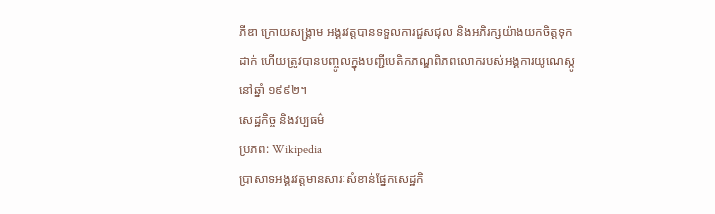ភីឌា ក្រោយសង្គ្រាម អង្គរវត្តបានទទួលការជួសជុល និងអភិរក្សយ៉ាងយកចិត្តទុកដាក់ ហើយត្រូវបានបញ្ចូលក្នុងបញ្ជីបេតិកភណ្ឌពិភពលោករបស់អង្គការយូណេស្កូនៅឆ្នាំ ១៩៩២។
សេដ្ឋកិច្ច និងវប្បធម៌
ប្រភព: Wikipedia
ប្រាសាទអង្គរវត្តមានសារៈសំខាន់ផ្នែកសេដ្ឋកិ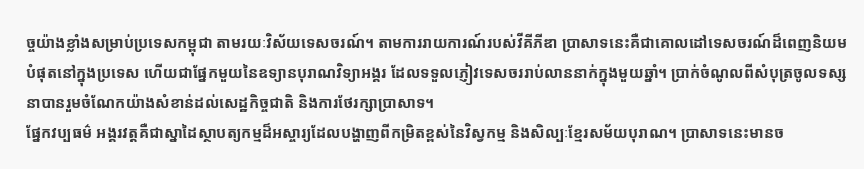ច្ចយ៉ាងខ្លាំងសម្រាប់ប្រទេសកម្ពុជា តាមរយៈវិស័យទេសចរណ៍។ តាមការរាយការណ៍របស់វីគីភីឌា ប្រាសាទនេះគឺជាគោលដៅទេសចរណ៍ដ៏ពេញនិយមបំផុតនៅក្នុងប្រទេស ហើយជាផ្នែកមួយនៃឧទ្យានបុរាណវិទ្យាអង្គរ ដែលទទួលភ្ញៀវទេសចររាប់លាននាក់ក្នុងមួយឆ្នាំ។ ប្រាក់ចំណូលពីសំបុត្រចូលទស្សនាបានរួមចំណែកយ៉ាងសំខាន់ដល់សេដ្ឋកិច្ចជាតិ និងការថែរក្សាប្រាសាទ។
ផ្នែកវប្បធម៌ អង្គរវត្តគឺជាស្នាដៃស្ថាបត្យកម្មដ៏អស្ចារ្យដែលបង្ហាញពីកម្រិតខ្ពស់នៃវិស្វកម្ម និងសិល្បៈខ្មែរសម័យបុរាណ។ ប្រាសាទនេះមានច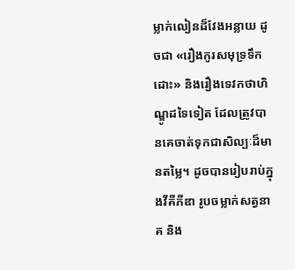ម្លាក់លៀនដ៏វែងអន្លាយ ដូចជា «រឿងកូរសមុទ្រទឹកដោះ» និងរឿងទេវកថាហិណ្ឌូដទៃទៀត ដែលត្រូវបានគេចាត់ទុកជាសិល្បៈដ៏មានតម្លៃ។ ដូចបានរៀបរាប់ក្នុងវីគីភីឌា រូបចម្លាក់សត្វនាគ និង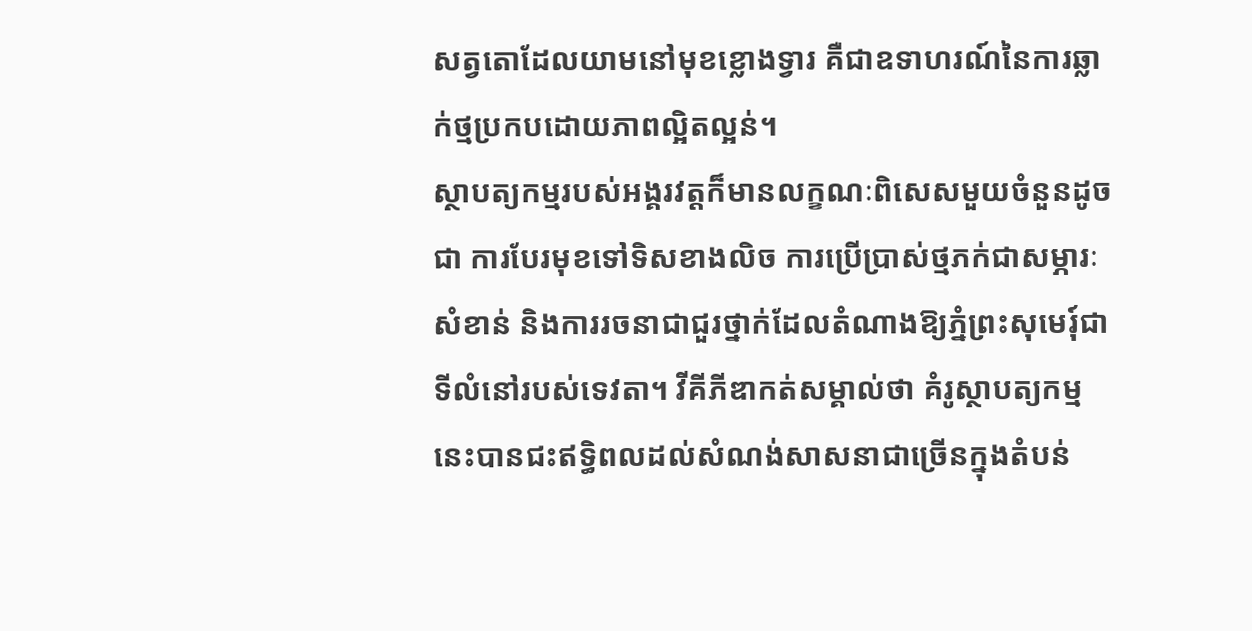សត្វតោដែលយាមនៅមុខខ្លោងទ្វារ គឺជាឧទាហរណ៍នៃការឆ្លាក់ថ្មប្រកបដោយភាពល្អិតល្អន់។
ស្ថាបត្យកម្មរបស់អង្គរវត្តក៏មានលក្ខណៈពិសេសមួយចំនួនដូចជា ការបែរមុខទៅទិសខាងលិច ការប្រើប្រាស់ថ្មភក់ជាសម្ភារៈសំខាន់ និងការរចនាជាជួរថ្នាក់ដែលតំណាងឱ្យភ្នំព្រះសុមេរុ៍ជាទីលំនៅរបស់ទេវតា។ វីគីភីឌាកត់សម្គាល់ថា គំរូស្ថាបត្យកម្មនេះបានជះឥទ្ធិពលដល់សំណង់សាសនាជាច្រើនក្នុងតំបន់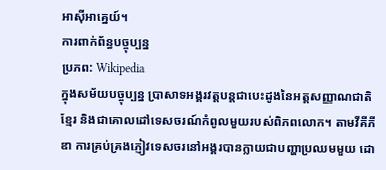អាស៊ីអាគ្នេយ៍។
ការពាក់ព័ន្ធបច្ចុប្បន្ន
ប្រភព: Wikipedia
ក្នុងសម័យបច្ចុប្បន្ន ប្រាសាទអង្គរវត្តបន្តជាបេះដូងនៃអត្តសញ្ញាណជាតិខ្មែរ និងជាគោលដៅទេសចរណ៍កំពូលមួយរបស់ពិភពលោក។ តាមវីគីភីឌា ការគ្រប់គ្រងភ្ញៀវទេសចរនៅអង្គរបានក្លាយជាបញ្ហាប្រឈមមួយ ដោ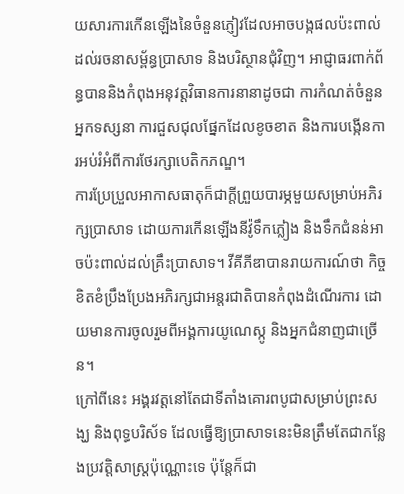យសារការកើនឡើងនៃចំនួនភ្ញៀវដែលអាចបង្កផលប៉ះពាល់ដល់រចនាសម្ព័ន្ធប្រាសាទ និងបរិស្ថានជុំវិញ។ អាជ្ញាធរពាក់ព័ន្ធបាននិងកំពុងអនុវត្តវិធានការនានាដូចជា ការកំណត់ចំនួនអ្នកទស្សនា ការជួសជុលផ្នែកដែលខូចខាត និងការបង្កើនការអប់រំអំពីការថែរក្សាបេតិកភណ្ឌ។
ការប្រែប្រួលអាកាសធាតុក៏ជាក្តីព្រួយបារម្ភមួយសម្រាប់អភិរក្សប្រាសាទ ដោយការកើនឡើងនីវ៉ូទឹកភ្លៀង និងទឹកជំនន់អាចប៉ះពាល់ដល់គ្រឹះប្រាសាទ។ វីគីភីឌាបានរាយការណ៍ថា កិច្ចខិតខំប្រឹងប្រែងអភិរក្សជាអន្តរជាតិបានកំពុងដំណើរការ ដោយមានការចូលរួមពីអង្គការយូណេស្កូ និងអ្នកជំនាញជាច្រើន។
ក្រៅពីនេះ អង្គរវត្តនៅតែជាទីតាំងគោរពបូជាសម្រាប់ព្រះសង្ឃ និងពុទ្ធបរិស័ទ ដែលធ្វើឱ្យប្រាសាទនេះមិនត្រឹមតែជាកន្លែងប្រវត្តិសាស្ត្រប៉ុណ្ណោះទេ ប៉ុន្តែក៏ជា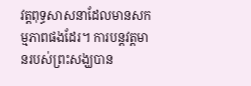វត្តពុទ្ធសាសនាដែលមានសកម្មភាពផងដែរ។ ការបន្តវត្តមានរបស់ព្រះសង្ឃបាន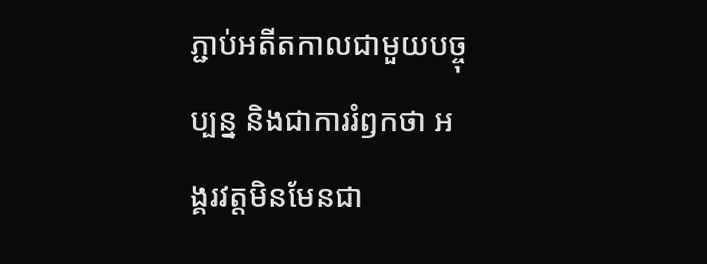ភ្ជាប់អតីតកាលជាមួយបច្ចុប្បន្ន និងជាការរំឭកថា អង្គរវត្តមិនមែនជា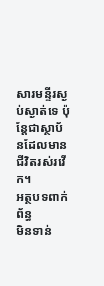សារមន្ទីរស្ងប់ស្ងាត់ទេ ប៉ុន្តែជាស្ថាប័នដែលមានជីវិតរស់រវើក។
អត្ថបទពាក់ព័ន្ធ
មិនទាន់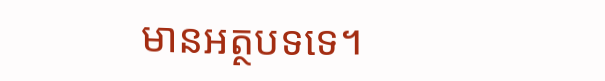មានអត្ថបទទេ។